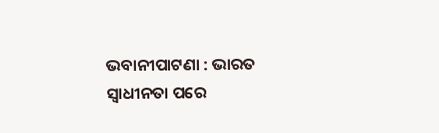ଭବାନୀପାଟଣା : ଭାରତ ସ୍ୱାଧୀନତା ପରେ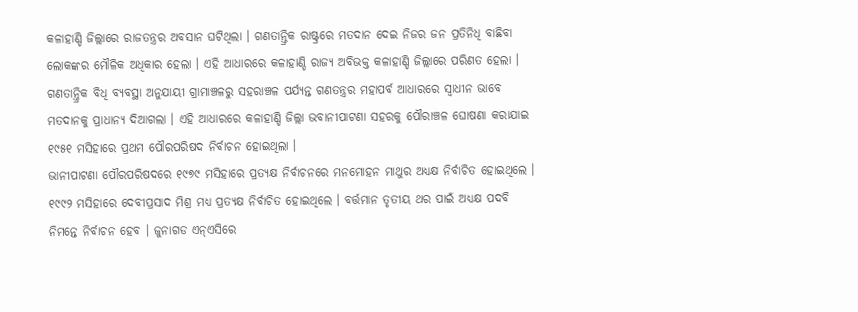କଳାହାଣ୍ଡି ଜିଲ୍ଲାରେ ରାଜତନ୍ତ୍ରର ଅବସାନ ଘଟିଥିଲା । ଗଣତାନ୍ତ୍ରିକ ରାଷ୍ଟ୍ରରେ ମତଦାନ ଦେଇ ନିଜର ଜନ ପ୍ରତିନିଧି ବାଛିବା ଲୋକଙ୍କର ମୌଳିକ ଅଧିକାର ହେଲା । ଏହି ଆଧାରରେ କଳାହାଣ୍ଡି ରାଜ୍ୟ ଅବିଭକ୍ତ କଳାହାଣ୍ଡି ଜିଲ୍ଲାରେ ପରିଣତ ହେଲା । ଗଣତାନ୍ତ୍ରିକ ବିଧି ବ୍ୟବସ୍ଥା ଅନୁଯାୟୀ ଗ୍ରାମାଞ୍ଚଳରୁ ସହରାଞ୍ଚଳ ପର୍ଯ୍ୟନ୍ତ ଗଣତନ୍ତ୍ରର ମହାପର୍ବ ଆଧାରରେ ସ୍ୱାଧୀନ ଭାବେ ମତଦାନକୁ ପ୍ରାଧାନ୍ୟ ଦିଆଗଲା । ଏହି ଆଧାରରେ କଳାହାଣ୍ଡି ଜିଲ୍ଲା ଭବାନୀପାଟଣା ସହରକୁ ପୌରାଞ୍ଚଳ ଘୋଷଣା କରାଯାଇ ୧୯୫୧ ମସିହାରେ ପ୍ରଥମ ପୌରପରିଷଦ ନିର୍ବାଚନ ହୋଇଥିଲା ।
ଭାନୀପାଟଣା ପୌରପରିଷଦରେ ୧୯୭୯ ମସିହାରେ ପ୍ରତ୍ୟକ୍ଷ ନିର୍ବାଚନରେ ମନମୋହନ ମାଥୁର ଅଧ୍ୟକ୍ଷ ନିର୍ବାଚିତ ହୋଇଥିଲେ । ୧୯୯୨ ମସିହାରେ ଦେବୀପ୍ରସାଦ ମିଶ୍ର ମଧ୍ୟ ପ୍ରତ୍ୟକ୍ଷ ନିର୍ବାଚିତ ହୋଇଥିଲେ । ବର୍ତ୍ତମାନ ତୃତୀୟ ଥର ପାଇଁ ଅଧ୍ୟକ୍ଷ ପଦବି ନିମନ୍ତେ ନିର୍ବାଚନ ହେବ । ଜୁନାଗଡ ଏନ୍ଏସିରେ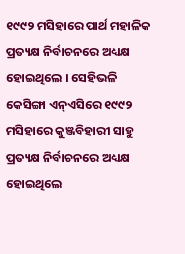୧୯୯୨ ମସିହାରେ ପାର୍ଥ ମହାଳିକ ପ୍ରତ୍ୟକ୍ଷ ନିର୍ବାଚନରେ ଅଧ୍ୟକ୍ଷ ହୋଇଥିଲେ । ସେହିଭଳି କେସିଙ୍ଗା ଏନ୍ଏସିରେ ୧୯୯୨ ମସିହାରେ କୁଞ୍ଜବିହାରୀ ସାହୁ ପ୍ରତ୍ୟକ୍ଷ ନିର୍ବାଚନରେ ଅଧ୍ୟକ୍ଷ ହୋଇଥିଲେ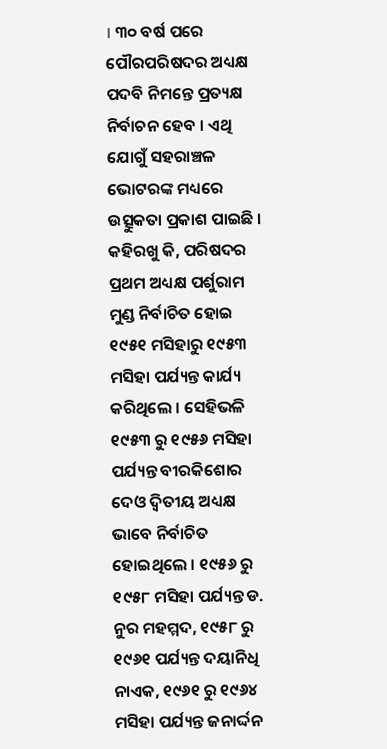। ୩୦ ବର୍ଷ ପରେ ପୌରପରିଷଦର ଅଧ୍ୟକ୍ଷ ପଦବି ନିମନ୍ତେ ପ୍ରତ୍ୟକ୍ଷ ନିର୍ବାଚନ ହେବ । ଏଥି ଯୋଗୁଁ ସହରାଞ୍ଚଳ ଭୋଟରଙ୍କ ମଧ୍ୟରେ ଉତ୍ସୁକତା ପ୍ରକାଶ ପାଇଛି ।
କହିରଖୁ କି, ପରିଷଦର ପ୍ରଥମ ଅଧ୍ୟକ୍ଷ ପର୍ଶୁରାମ ମୁଣ୍ଡ ନିର୍ବାଚିତ ହୋଇ ୧୯୫୧ ମସିହାରୁ ୧୯୫୩ ମସିହା ପର୍ଯ୍ୟନ୍ତ କାର୍ଯ୍ୟ କରିଥିଲେ । ସେହିଭଳି ୧୯୫୩ ରୁ ୧୯୫୬ ମସିହା ପର୍ଯ୍ୟନ୍ତ ବୀରକିଶୋର ଦେଓ ଦ୍ୱିତୀୟ ଅଧ୍ୟକ୍ଷ ଭାବେ ନିର୍ବାଚିତ ହୋଇଥିଲେ । ୧୯୫୬ ରୁ ୧୯୫୮ ମସିହା ପର୍ଯ୍ୟନ୍ତ ଡ. ନୁର ମହମ୍ମଦ, ୧୯୫୮ ରୁ ୧୯୬୧ ପର୍ଯ୍ୟନ୍ତ ଦୟାନିଧି ନାଏକ, ୧୯୬୧ ରୁ ୧୯୬୪ ମସିହା ପର୍ଯ୍ୟନ୍ତ ଜନାର୍ଦ୍ଦନ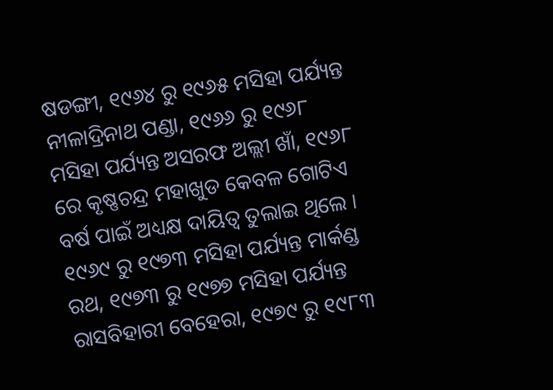ଷଡଙ୍ଗୀ, ୧୯୬୪ ରୁ ୧୯୬୫ ମସିହା ପର୍ଯ୍ୟନ୍ତ ନୀଳାଦ୍ରିନାଥ ପଣ୍ଡା, ୧୯୬୬ ରୁ ୧୯୬୮ ମସିହା ପର୍ଯ୍ୟନ୍ତ ଅସରଫ ଅଲ୍ଲୀ ଖାଁ, ୧୯୬୮ ରେ କୃଷ୍ଣଚନ୍ଦ୍ର ମହାଖୁଡ କେବଳ ଗୋଟିଏ ବର୍ଷ ପାଇଁ ଅଧ୍ୟକ୍ଷ ଦାୟିତ୍ୱ ତୁଲାଇ ଥିଲେ ।
୧୯୬୯ ରୁ ୧୯୭୩ ମସିହା ପର୍ଯ୍ୟନ୍ତ ମାର୍କଣ୍ଡ ରଥ, ୧୯୭୩ ରୁ ୧୯୭୭ ମସିହା ପର୍ଯ୍ୟନ୍ତ ରାସବିହାରୀ ବେହେରା, ୧୯୭୯ ରୁ ୧୯୮୩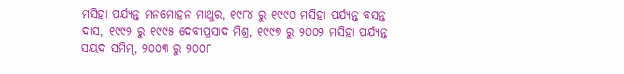ମସିହା ପର୍ଯ୍ୟନ୍ତ ମନମୋହନ ମାଥୁର, ୧୯୮୪ ରୁ ୧୯୯୦ ମସିହା ପର୍ଯ୍ୟନ୍ତ ବସନ୍ତ ଦାସ, ୧୯୯୨ ରୁ ୧୯୯୫ ଦେବୀପ୍ରସାଦ ମିଶ୍ର, ୧୯୯୭ ରୁ ୨୦୦୨ ମସିହା ପର୍ଯ୍ୟନ୍ତ ସୟଦ ସମିମ୍, ୨୦୦୩ ରୁ ୨୦୦୮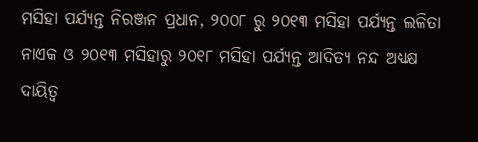ମସିହା ପର୍ଯ୍ୟନ୍ତ ନିରଞ୍ଜନ ପ୍ରଧାନ, ୨୦୦୮ ରୁ ୨୦୧୩ ମସିହା ପର୍ଯ୍ୟନ୍ତ ଲଳିତା ନାଏକ ଓ ୨୦୧୩ ମସିହାରୁ ୨୦୧୮ ମସିହା ପର୍ଯ୍ୟନ୍ତ ଆଦିତ୍ୟ ନନ୍ଦ ଅଧ୍ୟକ୍ଷ ଦାୟିତ୍ୱ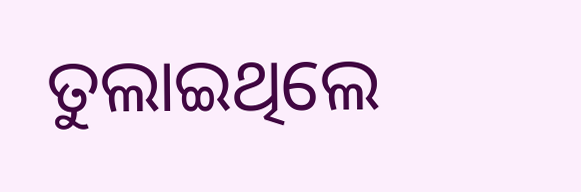ତୁଲାଇଥିଲେ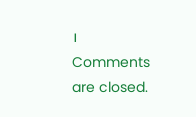।
Comments are closed.